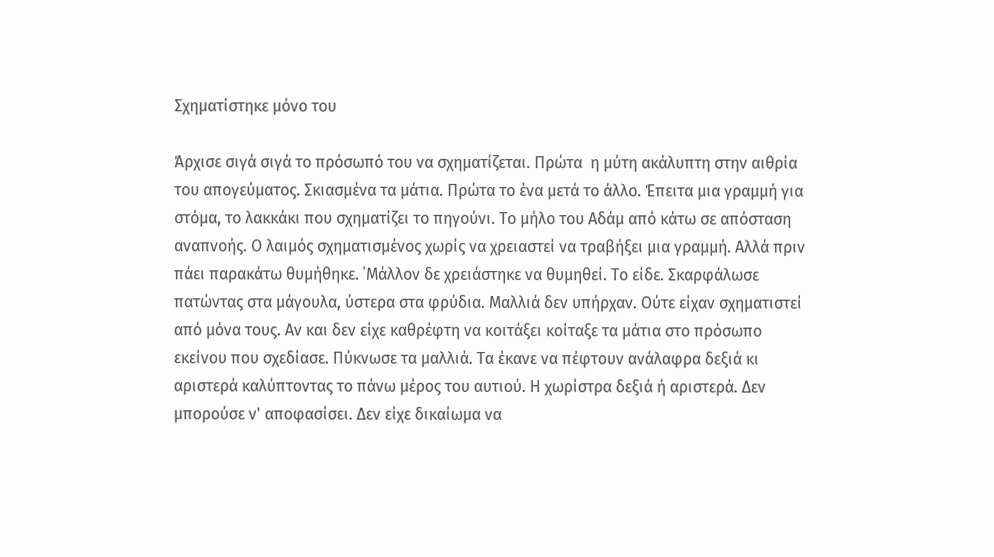Σχηματίστηκε μόνο του

Άρχισε σιγά σιγά το πρόσωπό του να σχηματίζεται. Πρώτα  η μύτη ακάλυπτη στην αιθρία του απογεύματος. Σκιασμένα τα μάτια. Πρώτα το ένα μετά το άλλο. Έπειτα μια γραμμή για στόμα, το λακκάκι που σχηματίζει το πηγούνι. Το μήλο του Αδάμ από κάτω σε απόσταση αναπνοής. Ο λαιμός σχηματισμένος χωρίς να χρειαστεί να τραβήξει μια γραμμή. Αλλά πριν πάει παρακάτω θυμήθηκε. ΄Μάλλον δε χρειάστηκε να θυμηθεί. Το είδε. Σκαρφάλωσε πατώντας στα μάγουλα, ύστερα στα φρύδια. Μαλλιά δεν υπήρχαν. Ούτε είχαν σχηματιστεί από μόνα τους. Αν και δεν είχε καθρέφτη να κοιτάξει κοίταξε τα μάτια στο πρόσωπο εκείνου που σχεδίασε. Πύκνωσε τα μαλλιά. Τα έκανε να πέφτουν ανάλαφρα δεξιά κι αριστερά καλύπτοντας το πάνω μέρος του αυτιού. Η χωρίστρα δεξιά ή αριστερά. Δεν μπορούσε ν' αποφασίσει. Δεν είχε δικαίωμα να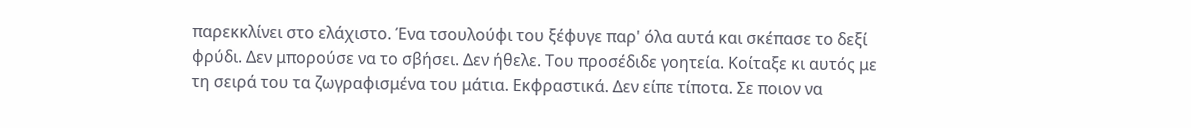παρεκκλίνει στο ελάχιστο. Ένα τσουλούφι του ξέφυγε παρ' όλα αυτά και σκέπασε το δεξί φρύδι. Δεν μπορούσε να το σβήσει. Δεν ήθελε. Του προσέδιδε γοητεία. Κοίταξε κι αυτός με τη σειρά του τα ζωγραφισμένα του μάτια. Εκφραστικά. Δεν είπε τίποτα. Σε ποιον να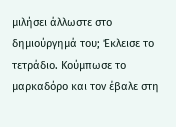μιλήσει άλλωστε στο δημιούργημά του; Έκλεισε το τετράδιο. Κούμπωσε το μαρκαδόρο και τον έβαλε στη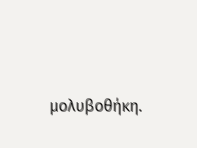μολυβοθήκη.